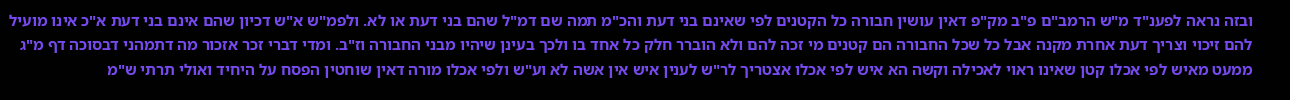ובזה נראה לפענ"ד מ"ש הרמב"ם פ"ב מק"פ דאין עושין חבורה כל הקטנים לפי שאינם בני דעת והכ"מ תמה שם דמ"ל שהם בני דעת או לא. ולפמ"ש א"ש דכיון שהם אינם בני דעת א"כ אינו מועיל להם זיכוי וצריך דעת אחרת מקנה אבל כל שכל החבורה הם קטנים מי זכה להם ולא הוברר חלק כל אחד בו ולכך בעינן שיהיו מבני החבורה וז"ב. ומדי דברי זכר אזכור מה דתמהני דבסוכה דף מ"ג ממעט מאיש לפי אכלו קטן שאינו ראוי לאכילה וקשה הא איש לפי אכלו אצטריך לר"ש לענין איש אין אשה לא וע"ש ולפי אכלו מורה דאין שוחטין הפסח על היחיד ואולי תרתי ש"מ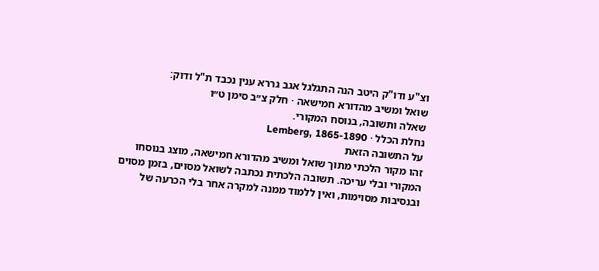וצ"ע ודו"ק היטב הנה התגלגל אגב גררא ענין נכבד ת"ל ודוק:
שואל ומשיב מהדורא חמישאה · חלק צ״ב סימן ט״ו
שאלה ותשובה, בנוסח המקורי.
נחלת הכלל · Lemberg, 1865-1890
על התשובה הזאת
זהו מקור הלכתי מתוך שואל ומשיב מהדורא חמישאה, מוצג בנוסחו המקורי ובלי עריכה. תשובה הלכתית נכתבה לשואל מסוים, בזמן מסוים ובנסיבות מסוימות, ואין ללמוד ממנה למקרה אחר בלי הכרעה של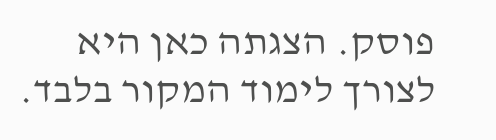פוסק. הצגתה כאן היא לצורך לימוד המקור בלבד.